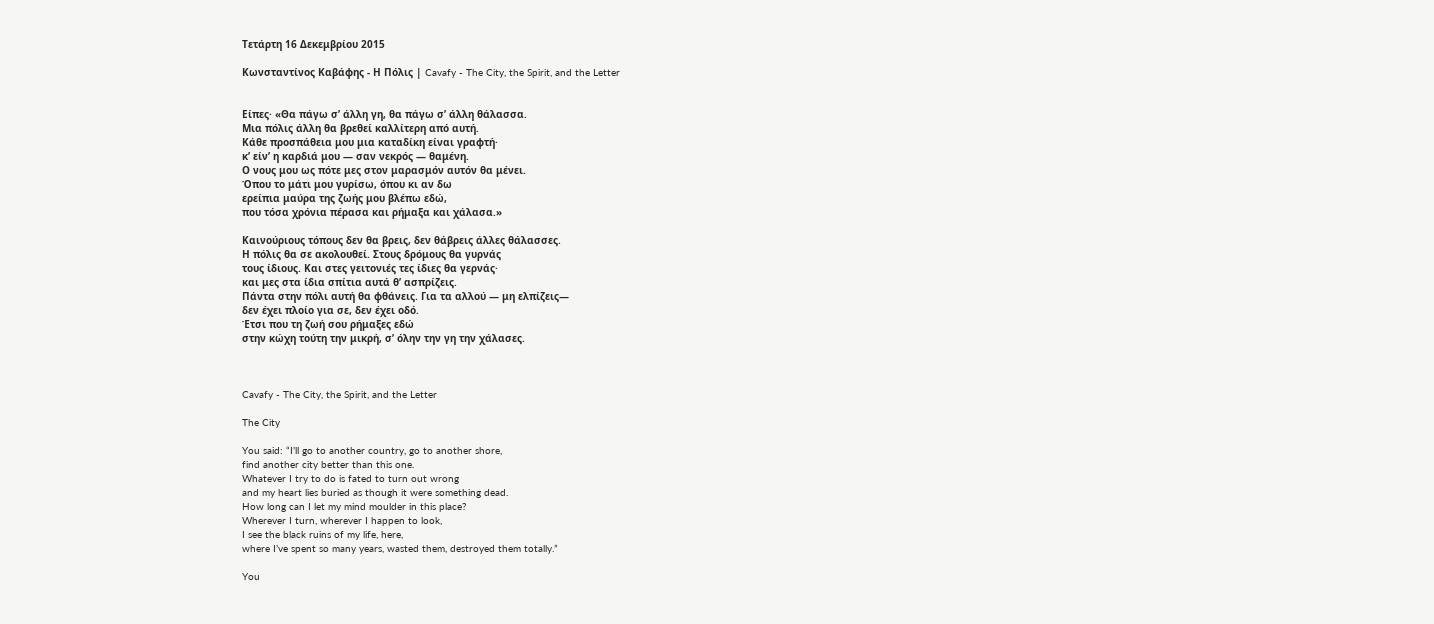Τετάρτη 16 Δεκεμβρίου 2015

Κωνσταντίνος Καβάφης - Η Πόλις | Cavafy - The City, the Spirit, and the Letter


Είπες· «Θα πάγω σ’ άλλη γη, θα πάγω σ’ άλλη θάλασσα.
Μια πόλις άλλη θα βρεθεί καλλίτερη από αυτή.
Κάθε προσπάθεια μου μια καταδίκη είναι γραφτή·
κ’ είν’ η καρδιά μου — σαν νεκρός — θαμένη.
Ο νους μου ως πότε μες στον μαρασμόν αυτόν θα μένει.
Όπου το μάτι μου γυρίσω, όπου κι αν δω
ερείπια μαύρα της ζωής μου βλέπω εδώ,
που τόσα χρόνια πέρασα και ρήμαξα και χάλασα.»

Καινούριους τόπους δεν θα βρεις, δεν θάβρεις άλλες θάλασσες.
Η πόλις θα σε ακολουθεί. Στους δρόμους θα γυρνάς
τους ίδιους. Και στες γειτονιές τες ίδιες θα γερνάς·
και μες στα ίδια σπίτια αυτά θ’ ασπρίζεις.
Πάντα στην πόλι αυτή θα φθάνεις. Για τα αλλού — μη ελπίζεις—
δεν έχει πλοίο για σε, δεν έχει οδό.
Έτσι που τη ζωή σου ρήμαξες εδώ
στην κώχη τούτη την μικρή, σ’ όλην την γη την χάλασες.



Cavafy - The City, the Spirit, and the Letter

The City

You said: “I’ll go to another country, go to another shore,
find another city better than this one.
Whatever I try to do is fated to turn out wrong
and my heart lies buried as though it were something dead.
How long can I let my mind moulder in this place?
Wherever I turn, wherever I happen to look,
I see the black ruins of my life, here,
where I’ve spent so many years, wasted them, destroyed them totally.”

You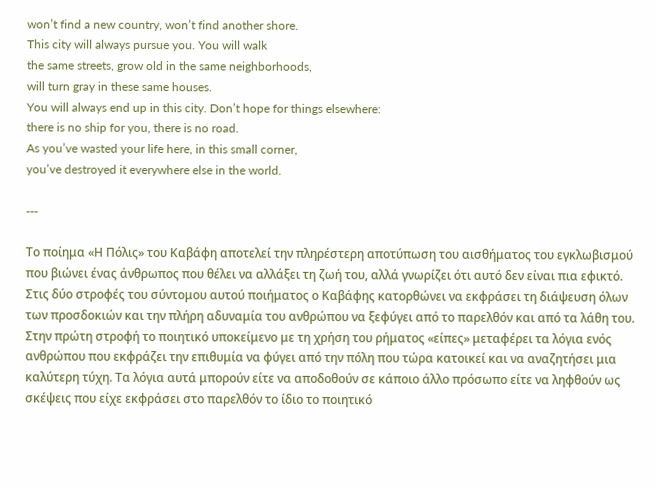won’t find a new country, won’t find another shore.
This city will always pursue you. You will walk
the same streets, grow old in the same neighborhoods,
will turn gray in these same houses.
You will always end up in this city. Don’t hope for things elsewhere:
there is no ship for you, there is no road.
As you’ve wasted your life here, in this small corner,
you’ve destroyed it everywhere else in the world.

---

Το ποίημα «Η Πόλις» του Καβάφη αποτελεί την πληρέστερη αποτύπωση του αισθήματος του εγκλωβισμού που βιώνει ένας άνθρωπος που θέλει να αλλάξει τη ζωή του, αλλά γνωρίζει ότι αυτό δεν είναι πια εφικτό.
Στις δύο στροφές του σύντομου αυτού ποιήματος ο Καβάφης κατορθώνει να εκφράσει τη διάψευση όλων των προσδοκιών και την πλήρη αδυναμία του ανθρώπου να ξεφύγει από το παρελθόν και από τα λάθη του.
Στην πρώτη στροφή το ποιητικό υποκείμενο με τη χρήση του ρήματος «είπες» μεταφέρει τα λόγια ενός ανθρώπου που εκφράζει την επιθυμία να φύγει από την πόλη που τώρα κατοικεί και να αναζητήσει μια καλύτερη τύχη. Τα λόγια αυτά μπορούν είτε να αποδοθούν σε κάποιο άλλο πρόσωπο είτε να ληφθούν ως σκέψεις που είχε εκφράσει στο παρελθόν το ίδιο το ποιητικό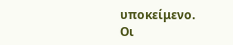υποκείμενο.
Οι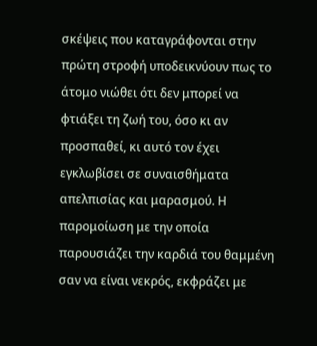σκέψεις που καταγράφονται στην πρώτη στροφή υποδεικνύουν πως το άτομο νιώθει ότι δεν μπορεί να φτιάξει τη ζωή του, όσο κι αν προσπαθεί, κι αυτό τον έχει εγκλωβίσει σε συναισθήματα απελπισίας και μαρασμού. Η παρομοίωση με την οποία παρουσιάζει την καρδιά του θαμμένη σαν να είναι νεκρός, εκφράζει με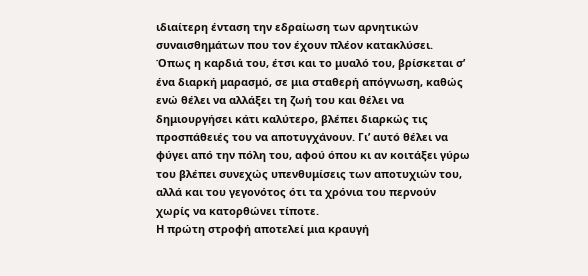ιδιαίτερη ένταση την εδραίωση των αρνητικών συναισθημάτων που τον έχουν πλέον κατακλύσει.
Όπως η καρδιά του, έτσι και το μυαλό του, βρίσκεται σ’ ένα διαρκή μαρασμό, σε μια σταθερή απόγνωση, καθώς ενώ θέλει να αλλάξει τη ζωή του και θέλει να δημιουργήσει κάτι καλύτερο, βλέπει διαρκώς τις προσπάθειές του να αποτυγχάνουν. Γι’ αυτό θέλει να φύγει από την πόλη του, αφού όπου κι αν κοιτάξει γύρω του βλέπει συνεχώς υπενθυμίσεις των αποτυχιών του, αλλά και του γεγονότος ότι τα χρόνια του περνούν χωρίς να κατορθώνει τίποτε.
Η πρώτη στροφή αποτελεί μια κραυγή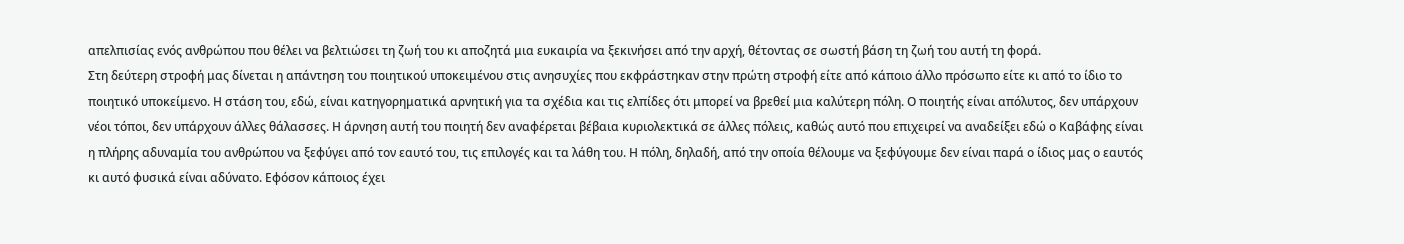απελπισίας ενός ανθρώπου που θέλει να βελτιώσει τη ζωή του κι αποζητά μια ευκαιρία να ξεκινήσει από την αρχή, θέτοντας σε σωστή βάση τη ζωή του αυτή τη φορά.
Στη δεύτερη στροφή μας δίνεται η απάντηση του ποιητικού υποκειμένου στις ανησυχίες που εκφράστηκαν στην πρώτη στροφή είτε από κάποιο άλλο πρόσωπο είτε κι από το ίδιο το ποιητικό υποκείμενο. Η στάση του, εδώ, είναι κατηγορηματικά αρνητική για τα σχέδια και τις ελπίδες ότι μπορεί να βρεθεί μια καλύτερη πόλη. Ο ποιητής είναι απόλυτος, δεν υπάρχουν νέοι τόποι, δεν υπάρχουν άλλες θάλασσες. Η άρνηση αυτή του ποιητή δεν αναφέρεται βέβαια κυριολεκτικά σε άλλες πόλεις, καθώς αυτό που επιχειρεί να αναδείξει εδώ ο Καβάφης είναι η πλήρης αδυναμία του ανθρώπου να ξεφύγει από τον εαυτό του, τις επιλογές και τα λάθη του. Η πόλη, δηλαδή, από την οποία θέλουμε να ξεφύγουμε δεν είναι παρά ο ίδιος μας ο εαυτός κι αυτό φυσικά είναι αδύνατο. Εφόσον κάποιος έχει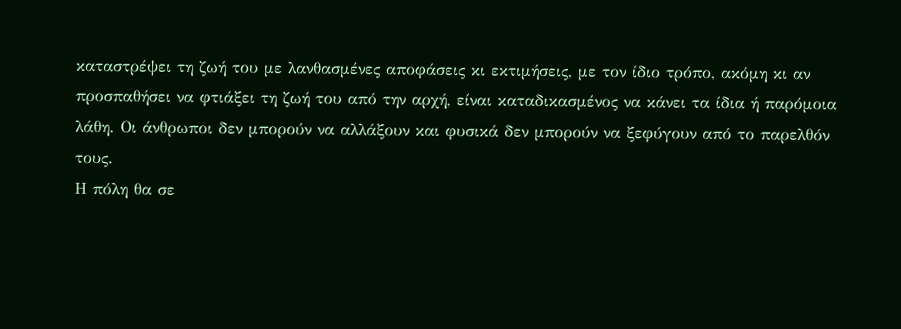καταστρέψει τη ζωή του με λανθασμένες αποφάσεις κι εκτιμήσεις, με τον ίδιο τρόπο, ακόμη κι αν προσπαθήσει να φτιάξει τη ζωή του από την αρχή, είναι καταδικασμένος να κάνει τα ίδια ή παρόμοια λάθη. Οι άνθρωποι δεν μπορούν να αλλάξουν και φυσικά δεν μπορούν να ξεφύγουν από το παρελθόν τους.
Η πόλη θα σε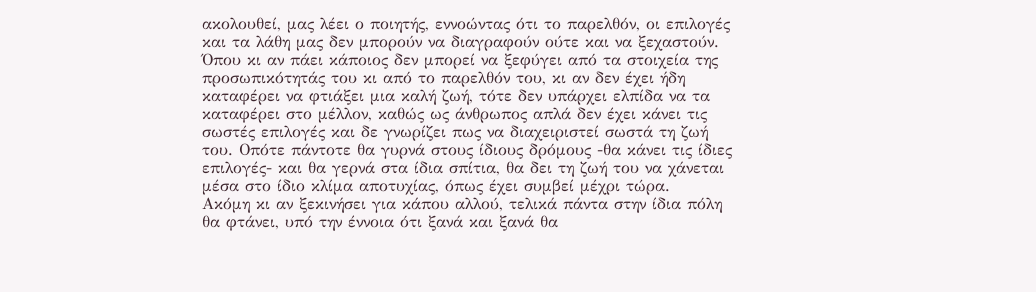ακολουθεί, μας λέει ο ποιητής, εννοώντας ότι το παρελθόν, οι επιλογές και τα λάθη μας δεν μπορούν να διαγραφούν ούτε και να ξεχαστούν. Όπου κι αν πάει κάποιος δεν μπορεί να ξεφύγει από τα στοιχεία της προσωπικότητάς του κι από το παρελθόν του, κι αν δεν έχει ήδη καταφέρει να φτιάξει μια καλή ζωή, τότε δεν υπάρχει ελπίδα να τα καταφέρει στο μέλλον, καθώς ως άνθρωπος απλά δεν έχει κάνει τις σωστές επιλογές και δε γνωρίζει πως να διαχειριστεί σωστά τη ζωή του. Οπότε πάντοτε θα γυρνά στους ίδιους δρόμους -θα κάνει τις ίδιες επιλογές- και θα γερνά στα ίδια σπίτια, θα δει τη ζωή του να χάνεται μέσα στο ίδιο κλίμα αποτυχίας, όπως έχει συμβεί μέχρι τώρα.
Ακόμη κι αν ξεκινήσει για κάπου αλλού, τελικά πάντα στην ίδια πόλη θα φτάνει, υπό την έννοια ότι ξανά και ξανά θα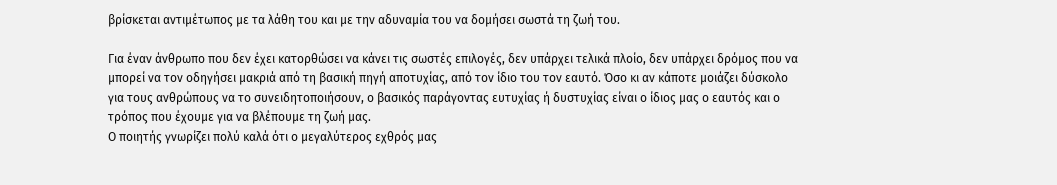βρίσκεται αντιμέτωπος με τα λάθη του και με την αδυναμία του να δομήσει σωστά τη ζωή του.

Για έναν άνθρωπο που δεν έχει κατορθώσει να κάνει τις σωστές επιλογές, δεν υπάρχει τελικά πλοίο, δεν υπάρχει δρόμος που να μπορεί να τον οδηγήσει μακριά από τη βασική πηγή αποτυχίας, από τον ίδιο του τον εαυτό. Όσο κι αν κάποτε μοιάζει δύσκολο για τους ανθρώπους να το συνειδητοποιήσουν, ο βασικός παράγοντας ευτυχίας ή δυστυχίας είναι ο ίδιος μας ο εαυτός και ο τρόπος που έχουμε για να βλέπουμε τη ζωή μας.
Ο ποιητής γνωρίζει πολύ καλά ότι ο μεγαλύτερος εχθρός μας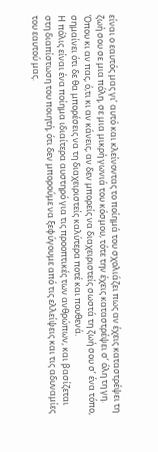είναι ο εαυτός μας γι’ αυτό και κλείνοντας το ποίημά του σχολιάζει πως αν έχεις καταστρέψει τη ζωή σου σε μια πόλη, σε μια μικρή γωνιά του κόσμου, τότε την έχεις καταστρέψει σ’ όλη τη γη. Όπου κι αν πας, ό,τι κι αν κάνεις, αν δεν μπορείς να διαχειριστείς σωστά τη ζωή σου σ’ ένα τόπο, σημαίνει ότι δε θα μπορέσεις να τη διαχειριστείς καλύτερα ποτέ και πουθενά.
Η πόλις είναι ένα ποίημα ιδιαίτερα αυστηρό για τις προοπτικές των ανθρώπων, και βασίζεται στη διαπίστωση του ποιητή, ότι δεν μπορούμε να ξεφύγουμε από τις ελλείψεις και τις αδυναμίες του εαυτού μας.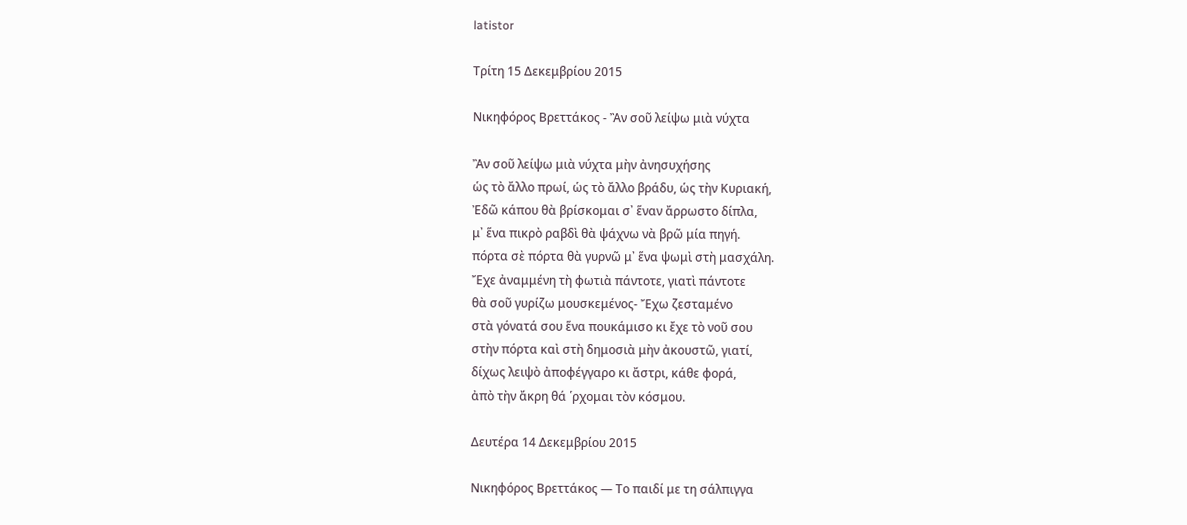latistor

Τρίτη 15 Δεκεμβρίου 2015

Νικηφόρος Βρεττάκος - Ἂν σοῦ λείψω μιὰ νύχτα

Ἂν σοῦ λείψω μιὰ νύχτα μὴν ἀνησυχήσης
ὡς τὸ ἄλλο πρωί, ὡς τὸ ἄλλο βράδυ, ὡς τὴν Κυριακή,
Ἐδῶ κάπου θὰ βρίσκομαι σ᾿ ἕναν ἄρρωστο δίπλα,
μ᾿ ἕνα πικρὸ ραβδὶ θὰ ψάχνω νὰ βρῶ μία πηγή.
πόρτα σὲ πόρτα θὰ γυρνῶ μ᾿ ἕνα ψωμὶ στὴ μασχάλη.
Ἔχε ἀναμμένη τὴ φωτιὰ πάντοτε, γιατὶ πάντοτε
θὰ σοῦ γυρίζω μουσκεμένος- Ἔχω ζεσταμένο
στὰ γόνατά σου ἕνα πουκάμισο κι ἔχε τὸ νοῦ σου
στὴν πόρτα καὶ στὴ δημοσιὰ μὴν ἀκουστῶ, γιατί,
δίχως λειψὸ ἀποφέγγαρο κι ἄστρι, κάθε φορά,
ἀπὸ τὴν ἄκρη θά ῾ρχομαι τὸν κόσμου.

Δευτέρα 14 Δεκεμβρίου 2015

Νικηφόρος Βρεττάκος — Το παιδί με τη σάλπιγγα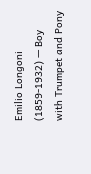Emilio Longoni (1859-1932) — Boy with Trumpet and Pony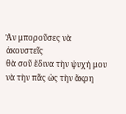Ἂν μποροῦσες νὰ ἀκουστεῖς
θὰ σοῦ ἔδινα τὴν ψυχή μου
νὰ τὴν πᾶς ὡς τὴν ἄκρη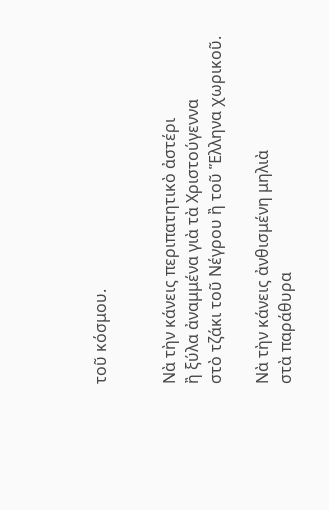τοῦ κόσμου.


Νὰ τὴν κάνεις περιπατητικὸ ἀστέρι
ἢ ξύλα ἀναμμένα γιὰ τὰ Χριστούγεννα
στὸ τζάκι τοῦ Νέγρου ἢ τοῦ Ἕλληνα χωρικοῦ.

Νὰ τὴν κάνεις ἀνθισμένη μηλιὰ
στὰ παράθυρα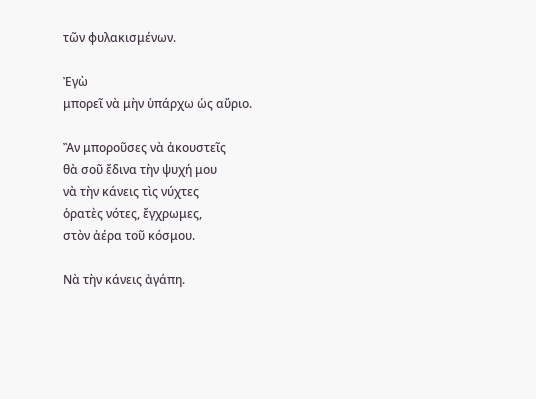τῶν φυλακισμένων.

Ἐγὼ
μπορεῖ νὰ μὴν ὑπάρχω ὡς αὔριο.

Ἂν μποροῦσες νὰ ἀκουστεῖς
θὰ σοῦ ἔδινα τὴν ψυχή μου
νὰ τὴν κάνεις τὶς νύχτες
ὁρατὲς νότες, ἔγχρωμες,
στὸν ἀέρα τοῦ κόσμου.

Νὰ τὴν κάνεις ἀγάπη.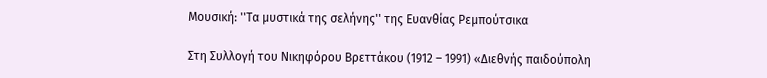Μουσική: ''Τα μυστικά της σελήνης'' της Ευανθίας Ρεμπούτσικα

Στη Συλλογή του Νικηφόρου Βρεττάκου (1912 – 1991) «Διεθνής παιδούπολη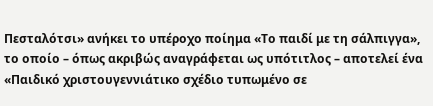Πεσταλότσι» ανήκει το υπέροχο ποίημα «Το παιδί με τη σάλπιγγα», το οποίο – όπως ακριβώς αναγράφεται ως υπότιτλος – αποτελεί ένα «Παιδικό χριστουγεννιάτικο σχέδιο τυπωμένο σε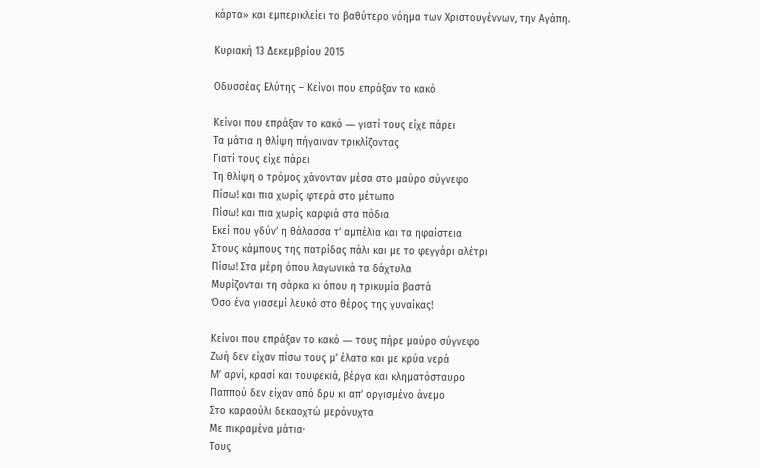κάρτα» και εμπερικλείει το βαθύτερο νόημα των Χριστουγέννων, την Αγάπη.

Κυριακή 13 Δεκεμβρίου 2015

Οδυσσέας Ελύτης – Κείνοι που επράξαν το κακό

Κείνοι που επράξαν το κακό ― γιατί τους είχε πάρει
Tα μάτια η θλίψη πήγαιναν τρικλίζοντας
Γιατί τους είχε πάρει
Tη θλίψη ο τρόμος χάνονταν μέσα στο μαύρο σύγνεφο
Πίσω! και πια χωρίς φτερά στο μέτωπο
Πίσω! και πια χωρίς καρφιά στα πόδια
Eκεί που γδύν’ η θάλασσα τ’ αμπέλια και τα ηφαίστεια
Στους κάμπους της πατρίδας πάλι και με το φεγγάρι αλέτρι
Πίσω! Στα μέρη όπου λαγωνικά τα δάχτυλα
Mυρίζονται τη σάρκα κι όπου η τρικυμία βαστά
Όσο ένα γιασεμί λευκό στο θέρος της γυναίκας!

Kείνοι που επράξαν το κακό ― τους πήρε μαύρο σύγνεφο
Ζωή δεν είχαν πίσω τους μ’ έλατα και με κρύα νερά
M’ αρνί, κρασί και τουφεκιά, βέργα και κληματόσταυρο
Παππού δεν είχαν από δρυ κι απ’ οργισμένο άνεμο
Στο καραούλι δεκαοχτώ μερόνυχτα
Mε πικραμένα μάτια·
Τους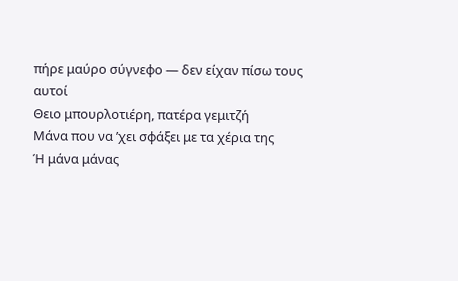πήρε μαύρο σύγνεφο ― δεν είχαν πίσω τους αυτοί
Θειο μπουρλοτιέρη, πατέρα γεμιτζή
Mάνα που να ’χει σφάξει με τα χέρια της
Ή μάνα μάνας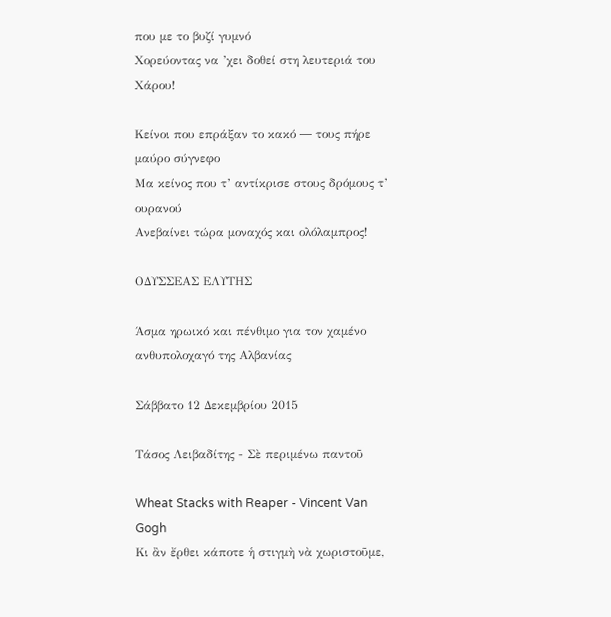που με το βυζί γυμνό
Xορεύοντας να ’χει δοθεί στη λευτεριά του Χάρου!

Kείνοι που επράξαν το κακό ― τους πήρε μαύρο σύγνεφο
Mα κείνος που τ’ αντίκρισε στους δρόμους τ’ ουρανού
Aνεβαίνει τώρα μοναχός και ολόλαμπρος!

OΔΥΣΣΕΑΣ ΕΛΥΤΗΣ

Άσμα ηρωικό και πένθιμο για τον χαμένο ανθυπολοχαγό της Αλβανίας

Σάββατο 12 Δεκεμβρίου 2015

Τάσος Λειβαδίτης - Σὲ περιμένω παντοῦ

Wheat Stacks with Reaper - Vincent Van Gogh
Κι ἂν ἔρθει κάποτε ἡ στιγμὴ νὰ χωριστοῦμε,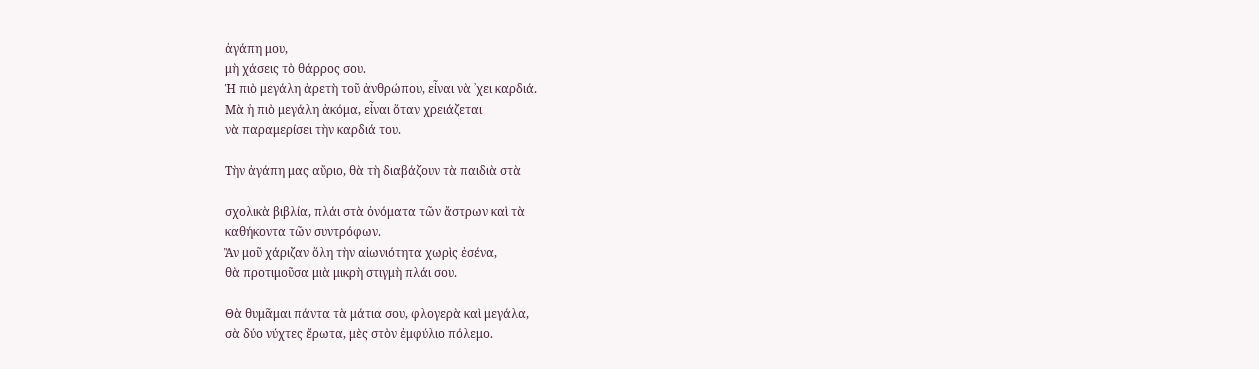ἀγάπη μου,
μὴ χάσεις τὸ θάρρος σου.
Ἡ πιὸ μεγάλη ἀρετὴ τοῦ ἀνθρώπου, εἶναι νὰ ᾿χει καρδιά.
Μὰ ἡ πιὸ μεγάλη ἀκόμα, εἶναι ὅταν χρειάζεται
νὰ παραμερίσει τὴν καρδιά του.

Τὴν ἀγάπη μας αὔριο, θὰ τὴ διαβάζουν τὰ παιδιὰ στὰ

σχολικὰ βιβλία, πλάι στὰ ὀνόματα τῶν ἄστρων καὶ τὰ
καθήκοντα τῶν συντρόφων.
Ἂν μοῦ χάριζαν ὅλη τὴν αἰωνιότητα χωρὶς ἐσένα,
θὰ προτιμοῦσα μιὰ μικρὴ στιγμὴ πλάι σου.

Θὰ θυμᾶμαι πάντα τὰ μάτια σου, φλογερὰ καὶ μεγάλα,
σὰ δύο νύχτες ἔρωτα, μὲς στὸν ἐμφύλιο πόλεμο.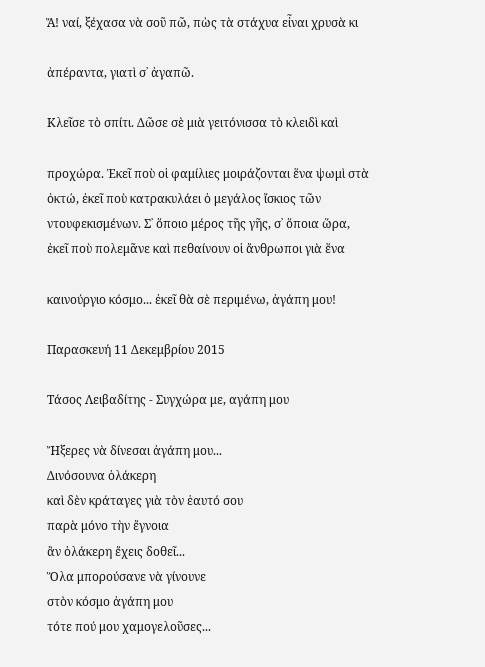Ἄ! ναί, ξέχασα νὰ σοῦ πῶ, πὼς τὰ στάχυα εἶναι χρυσὰ κι

ἀπέραντα, γιατὶ σ᾿ ἀγαπῶ.

Κλεῖσε τὸ σπίτι. Δῶσε σὲ μιὰ γειτόνισσα τὸ κλειδὶ καὶ

προχώρα. Ἐκεῖ ποὺ οἱ φαμίλιες μοιράζονται ἕνα ψωμὶ στὰ
ὀκτώ, ἐκεῖ ποὺ κατρακυλάει ὁ μεγάλος ἴσκιος τῶν
ντουφεκισμένων. Σ᾿ ὅποιο μέρος τῆς γῆς, σ᾿ ὅποια ὥρα,
ἐκεῖ ποὺ πολεμᾶνε καὶ πεθαίνουν οἱ ἄνθρωποι γιὰ ἕνα

καινούργιο κόσμο... ἐκεῖ θὰ σὲ περιμένω, ἀγάπη μου!

Παρασκευή 11 Δεκεμβρίου 2015

Τάσος Λειβαδίτης - Συγχώρα με, αγάπη μου

Ἤξερες νὰ δίνεσαι ἀγάπη μου...
Δινόσουνα ὁλάκερη
καὶ δὲν κράταγες γιὰ τὸν ἑαυτό σου
παρὰ μόνο τὴν ἔγνοια
ἂν ὁλάκερη ἔχεις δοθεῖ...
Ὅλα μπορούσανε νὰ γίνουνε
στὸν κόσμο ἀγάπη μου
τότε πού μου χαμογελοῦσες...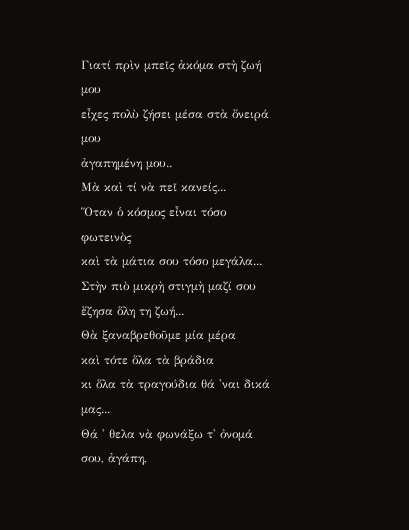Γιατί πρὶν μπεῖς ἀκόμα στὴ ζωή μου
εἶχες πολὺ ζήσει μέσα στὰ ὄνειρά μου
ἀγαπημένη μου..
Μὰ καὶ τί νὰ πεῖ κανείς...
Ὅταν ὁ κόσμος εἶναι τόσο φωτεινὸς
καὶ τὰ μάτια σου τόσο μεγάλα...
Στὴν πιὸ μικρὴ στιγμὴ μαζί σου
ἔζησα ὅλη τη ζωή...
Θὰ ξαναβρεθοῦμε μία μέρα
καὶ τότε ὅλα τὰ βράδια
κι ὅλα τὰ τραγούδια θά 'ναι δικά μας...
Θά ' θελα νὰ φωνάξω τ' ὀνομά σου, ἀγάπη,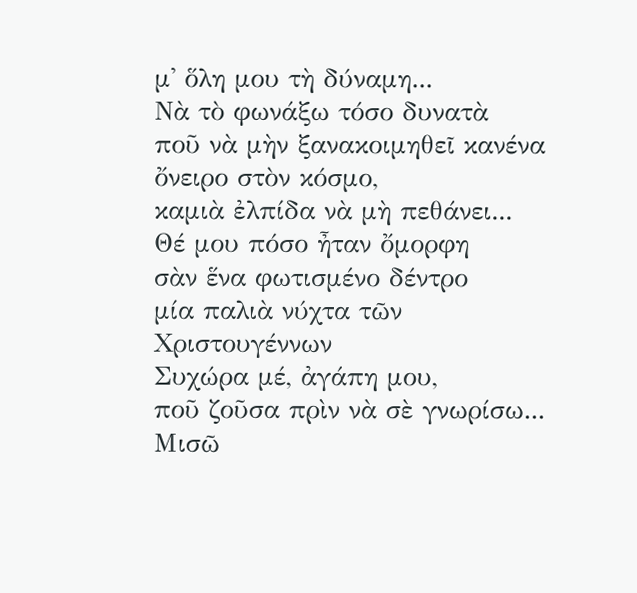μ' ὅλη μου τὴ δύναμη...
Νὰ τὸ φωνάξω τόσο δυνατὰ
ποῦ νὰ μὴν ξανακοιμηθεῖ κανένα ὄνειρο στὸν κόσμο,
καμιὰ ἐλπίδα νὰ μὴ πεθάνει...
Θέ μου πόσο ἦταν ὄμορφη
σὰν ἕνα φωτισμένο δέντρο
μία παλιὰ νύχτα τῶν Χριστουγέννων
Συχώρα μέ, ἀγάπη μου,
ποῦ ζοῦσα πρὶν νὰ σὲ γνωρίσω...
Μισῶ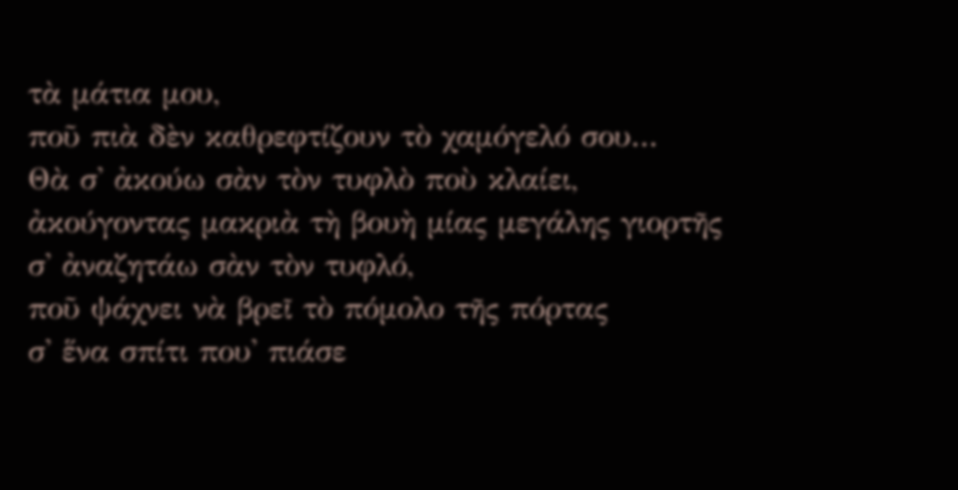τὰ μάτια μου,
ποῦ πιὰ δὲν καθρεφτίζουν τὸ χαμόγελό σου...
Θὰ σ' ἀκούω σὰν τὸν τυφλὸ ποὺ κλαίει,
ἀκούγοντας μακριὰ τὴ βουὴ μίας μεγάλης γιορτῆς
σ' ἀναζητάω σὰν τὸν τυφλό,
ποῦ ψάχνει νὰ βρεῖ τὸ πόμολο τῆς πόρτας
σ' ἕνα σπίτι που' πιάσε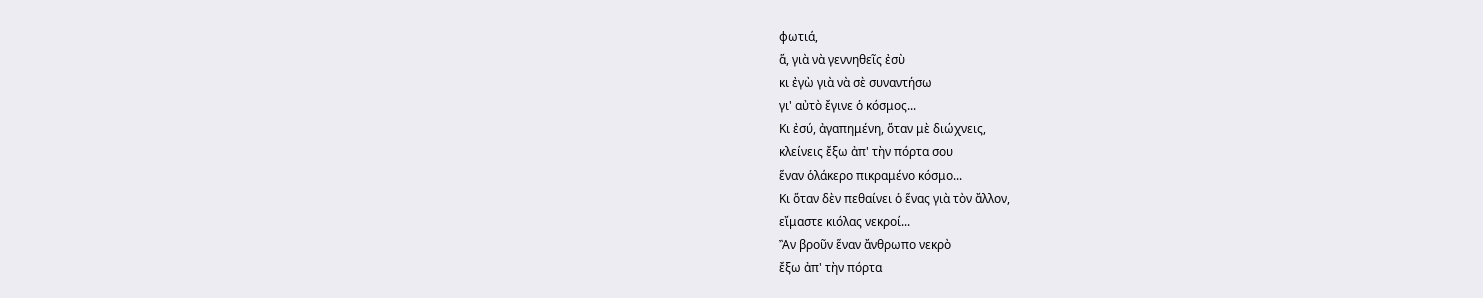φωτιά,
ἅ, γιὰ νὰ γεννηθεῖς ἐσὺ
κι ἐγὼ γιὰ νὰ σὲ συναντήσω
γι' αὐτὸ ἔγινε ὁ κόσμος...
Κι ἐσύ, ἀγαπημένη, ὅταν μὲ διώχνεις,
κλείνεις ἔξω ἀπ' τὴν πόρτα σου
ἕναν ὁλάκερο πικραμένο κόσμο...
Κι ὅταν δὲν πεθαίνει ὁ ἕνας γιὰ τὸν ἄλλον,
εἴμαστε κιόλας νεκροί...
Ἂν βροῦν ἕναν ἄνθρωπο νεκρὸ
ἔξω ἀπ' τὴν πόρτα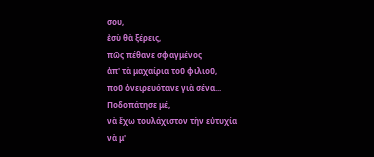σου,
ἐσὺ θὰ ξέρεις,
πῶς πέθανε σφαγμένος
ἀπ' τὰ μαχαίρια τοῦ φιλιοῦ,
ποῦ ὀνειρευότανε γιὰ σένα...
Ποδοπάτησε μέ,
νὰ ἔχω τουλάχιστον τὴν εὐτυχία
νὰ μ'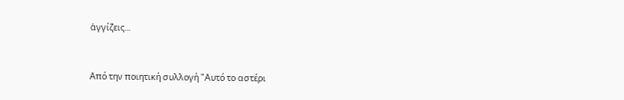ἀγγίζεις...


Από την ποιητική συλλογή "Αυτό το αστέρι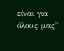είναι για όλους μας"